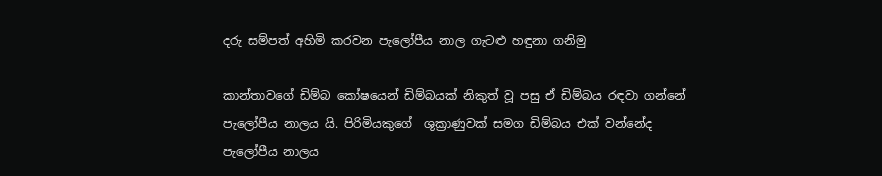දරු සම්පත් අහිමි කරවන පැලෝපීය නාල ගැටළු හඳුනා ගනිමු

කාන්තාවගේ ඩිම්බ කෝෂයෙන් ඩිම්බයක් නිකුත් වූ පසු ඒ ඩිම්බය රඳවා ගන්නේ  පැලෝපීය නාලය යි. පිරිමියකුගේ  ශුක්‍රාණුවක් සමග ඩිම්බය එක් වන්නේද පැලෝපීය නාලය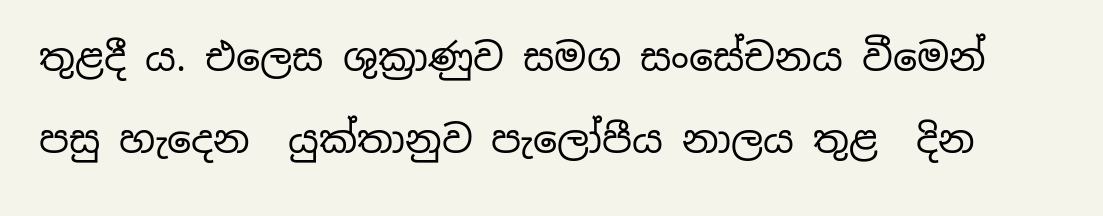තුළදී ය. එලෙස ශුක්‍රාණුව සමග සංසේචනය වීමෙන් පසු හැදෙන  යුක්තානුව පැලෝපීය නාලය තුළ  දින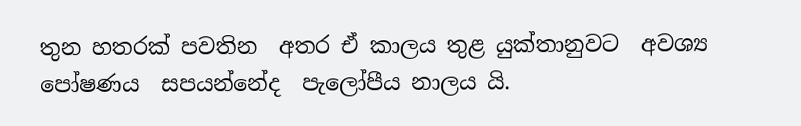තුන හතරක් පවතින  අතර ඒ කාලය තුළ යුක්තානුවට  අවශ්‍ය පෝෂණය  සපයන්නේද  පැලෝපීය නාලය යි.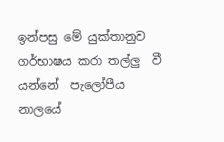ඉන්පසු මේ යුක්තානුව ගර්භාෂය කරා තල්ලු  වී යන්නේ  පැලෝපීය නාලයේ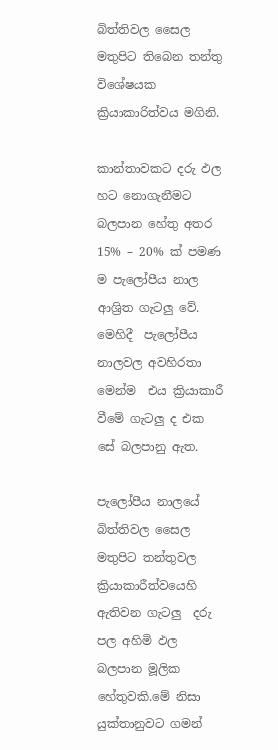බිත්තිවල සෛල මතුපිට තිබෙන තන්තු විශේෂයක ක්‍රියාකාරිත්වය මගිනි.

කාන්තාවකට දරු ඵල හට නොගැනීමට බලපාන හේතු අතර 15% – 20% ක් පමණ ම පැලෝපීය නාල ආශ්‍රිත ගැටලු වේ. මෙහිදී  පැලෝපීය නාලවල අවහිරතා මෙන්ම  එය ක්‍රියාකාරී වීමේ ගැටලු ද එක සේ බලපානු ඇත.

පැලෝපීය නාලයේ බිත්තිවල සෛල මතුපිට තන්තුවල ක්‍රියාකාරීත්වයෙහි ඇතිවන ගැටලු  දරු පල අහිමි ඵල  බලපාන මූලික හේතුවකි.මේ නිසා යුක්තානුවට ගමන්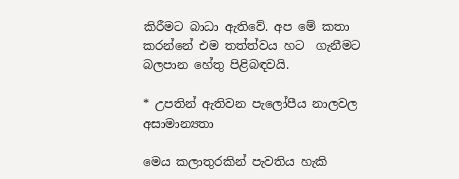කිරීමට බාධා ඇතිවේ. අප මේ කතා කරන්නේ එම තත්ත්වය හට  ගැනීමට බලපාන හේතු පිළිබඳවයි.

* උපතින් ඇතිවන පැලෝපීය නාලවල  අසාමාන්‍යතා

මෙය කලාතුරකින් පැවතිය හැකි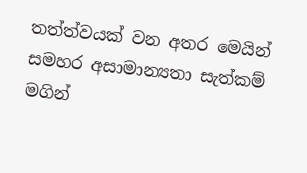තත්ත්වයක් වන අතර මෙයින් සමහර අසාමාන්‍යතා සැත්කම් මගින්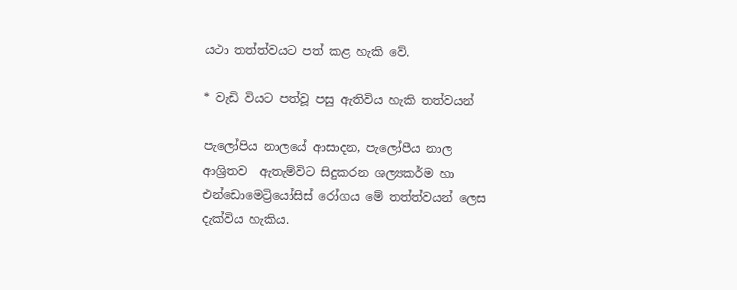යථා තත්ත්වයට පත් කළ හැකි වේ.

* වැඩි වියට පත්වූ පසු ඇතිවිය හැකි තත්වයන්

පැලෝපිය නාලයේ ආසාදන, පැලෝපීය නාල ආශ්‍රිතව  ඇතැම්විට සිදුකරන ශල්‍යකර්ම හා එන්ඩොමෙට්‍රියෝසිස් රෝගය මේ තත්ත්වයන් ලෙස දැක්විය හැකිය.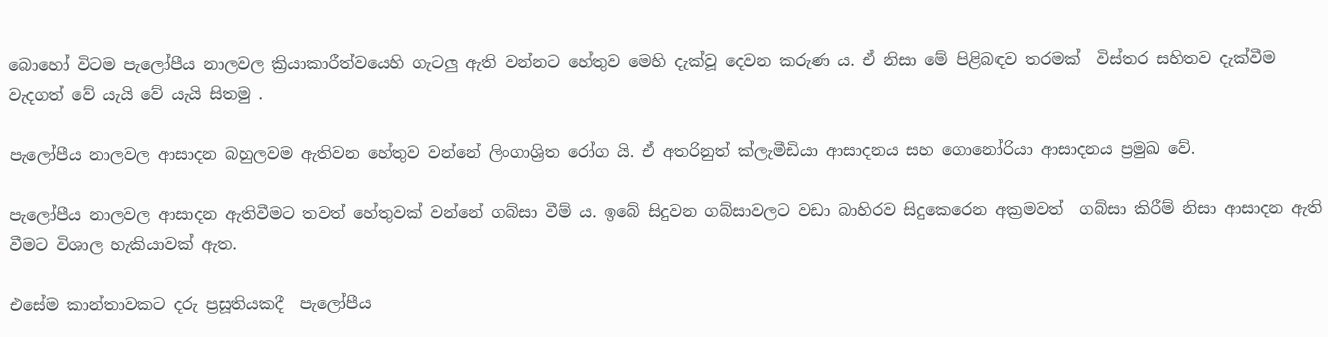බොහෝ විටම පැලෝපීය නාලවල ක්‍රියාකාරීත්වයෙහි ගැටලු ඇති වන්නට හේතුව මෙහි දැක්වූ දෙවන කරුණ ය. ඒ නිසා මේ පිළිබඳව තරමක්  විස්තර සහිතව දැක්වීම වැදගත් වේ යැයි වේ යැයි සිතමු .

පැලෝපීය නාලවල ආසාදන බහුලවම ඇතිවන හේතුව වන්නේ ලිංගාශ්‍රිත රෝග යි. ඒ අතරිනුත් ක්ලැමීඩියා ආසාදනය සහ ගොනෝරියා ආසාදනය ප්‍රමුඛ වේ.

පැලෝපීය නාලවල ආසාදන ඇතිවීමට තවත් හේතුවක් වන්නේ ගබ්සා වීම් ය. ඉබේ සිදුවන ගබ්සාවලට වඩා බාහිරව සිදුකෙරෙන අක්‍රමවත්  ගබ්සා කිරීම් නිසා ආසාදන ඇති වීමට විශාල හැකියාවක් ඇත.

එසේම කාන්තාවකට දරු ප්‍රසූතියකදී  පැලෝපීය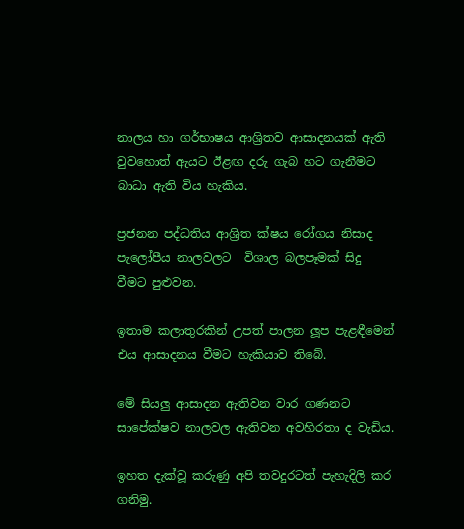නාලය හා ගර්භාෂය ආශ්‍රිතව ආසාදනයක් ඇති වුවහොත් ඇයට ඊළඟ දරු ගැබ හට ගැනීමට බාධා ඇති විය හැකිය.

ප්‍රජනන පද්ධතිය ආශ්‍රිත ක්ෂය රෝගය නිසාද පැලෝපීය නාලවලට  විශාල බලපෑමක් සිදු වීමට පුළුවන.

ඉතාම කලාතුරකින් උපත් පාලන ලූප පැළඳීමෙන්  එය ආසාදනය වීමට හැකියාව තිබේ.

මේ සියලු ආසාදන ඇතිවන වාර ගණනට සාපේක්ෂව නාලවල ඇතිවන අවහිරතා ද වැඩිය.

ඉහත දැක්වූ කරුණු අපි තවදුරටත් පැහැදිලි කර ගනිමු.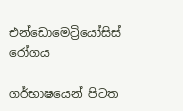එන්ඩොමෙට්‍රියෝසිස් රෝගය

ගර්භාෂයෙන් පිටත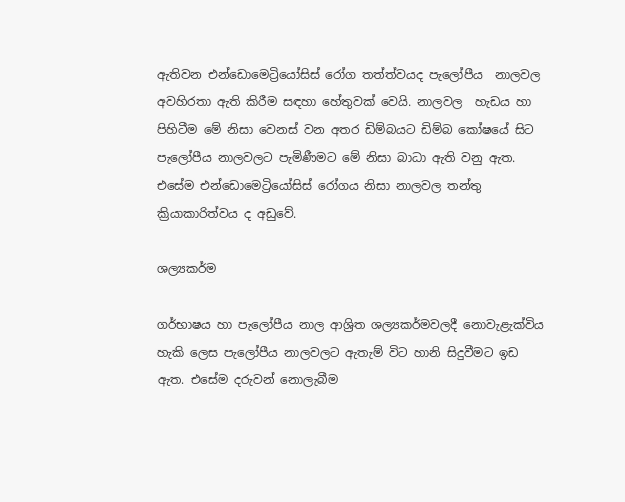ඇතිවන එන්ඩොමෙට්‍රියෝසිස් රෝග තත්ත්වයද පැලෝපීය  නාලවල අවහිරතා ඇති කිරීම සඳහා හේතුවක් වෙයි. නාලවල  හැඩය හා පිහිටීම මේ නිසා වෙනස් වන අතර ඩිම්බයට ඩිම්බ කෝෂයේ සිට පැලෝපීය නාලවලට පැමිණීමට මේ නිසා බාධා ඇති වනු ඇත. එසේම එන්ඩොමෙට්‍රියෝසිස් රෝගය නිසා නාලවල තන්තු ක්‍රියාකාරිත්වය ද අඩුවේ.

ශල්‍යකර්ම

ගර්භාෂය හා පැලෝපීය නාල ආශ්‍රිත ශල්‍යකර්මවලදී නොවැළැක්විය හැකි ලෙස පැලෝපීය නාලවලට ඇතැම් විට හානි සිදුවීමට ඉඩ ඇත. එසේම දරුවන් නොලැබීම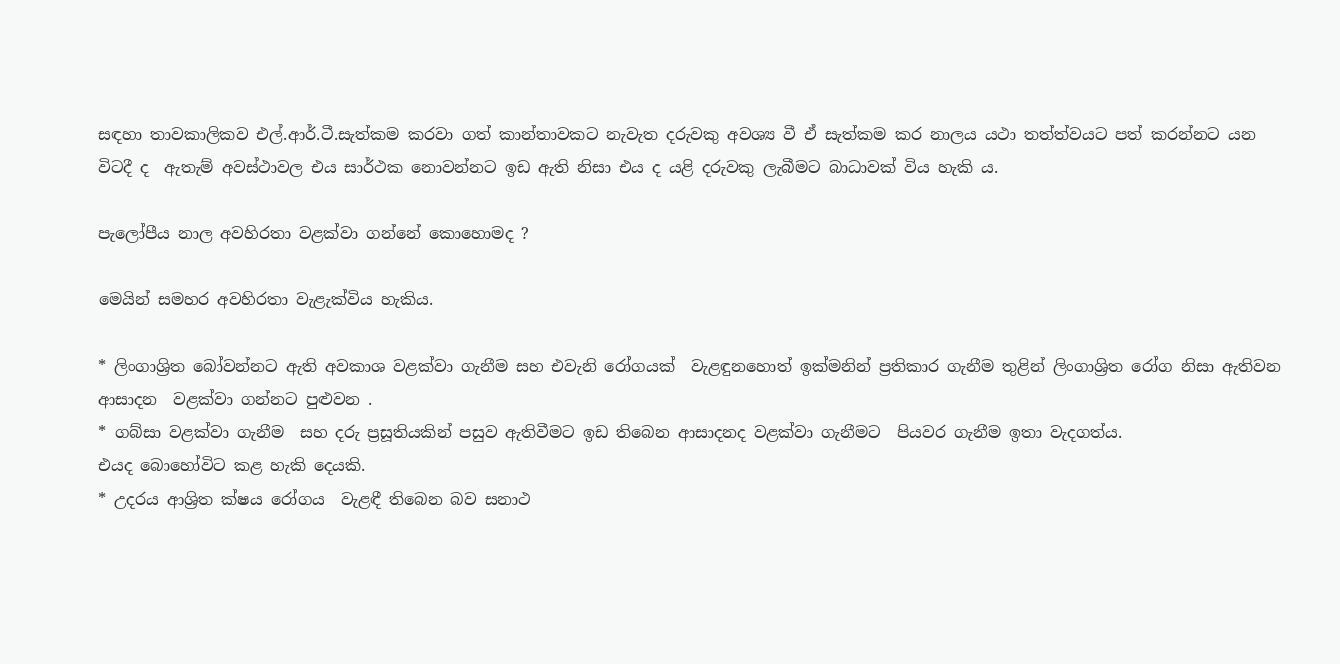සඳහා තාවකාලිකව එල්.ආර්.ටී.සැත්කම කරවා ගත් කාන්තාවකට නැවැත දරුවකු අවශ්‍ය වී ඒ සැත්කම කර නාලය යථා තත්ත්වයට පත් කරන්නට යන විටදී ද  ඇතැම් අවස්ථාවල එය සාර්ථක නොවන්නට ඉඩ ඇති නිසා එය ද යළි දරුවකු ලැබීමට බාධාවක් විය හැකි ය.

පැලෝපීය නාල අවහිරතා වළක්වා ගන්නේ කොහොමද ?

මෙයින් සමහර අවහිරතා වැළැක්විය හැකිය.

* ලිංගාශ්‍රිත බෝවන්නට ඇති අවකාශ වළක්වා ගැනීම සහ එවැනි රෝගයක්  වැළඳුනහොත් ඉක්මනින් ප්‍රතිකාර ගැනීම තුළින් ලිංගාශ්‍රිත රෝග නිසා ඇතිවන ආසාදන  වළක්වා ගන්නට පුළුවන .
* ගබ්සා වළක්වා ගැනීම  සහ දරු ප්‍රසූතියකින් පසුව ඇතිවීමට ඉඩ තිබෙන ආසාදනද වළක්වා ගැනීමට  පියවර ගැනීම ඉතා වැදගත්ය.
එයද බොහෝවිට කළ හැකි දෙයකි.
* උදරය ආශ්‍රිත ක්ෂය රෝගය  වැළඳී තිබෙන බව සනාථ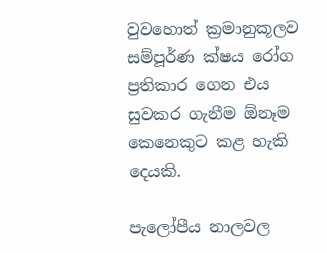වුවහොත් ක්‍රමානුකූලව සම්පූර්ණ ක්ෂය රෝග ප්‍රතිකාර ගෙන එය සුවකර ගැනීම ඕනෑම කෙනෙකුට කළ හැකි දෙයකි.

පැලෝපීය නාලවල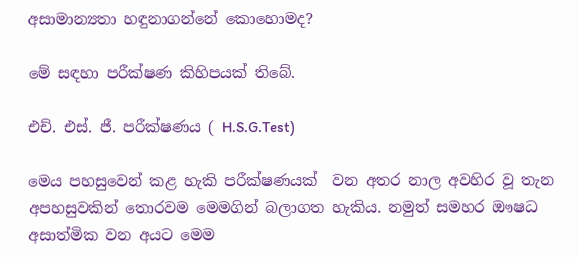අසාමාන්‍යතා හඳුනාගන්නේ කොහොමද?

මේ සඳහා පරීක්ෂණ කිහිපයක් තිබේ.

එච්. එස්. ජී. පරීක්ෂණය ( H.S.G.Test)

මෙය පහසුවෙන් කළ හැකි පරීක්ෂණයක්  වන අතර නාල අවහිර වූ තැන අපහසුවකින් තොරවම මෙමගින් බලාගත හැකිය. නමුත් සමහර ඖෂධ අසාත්මික වන අයට මෙම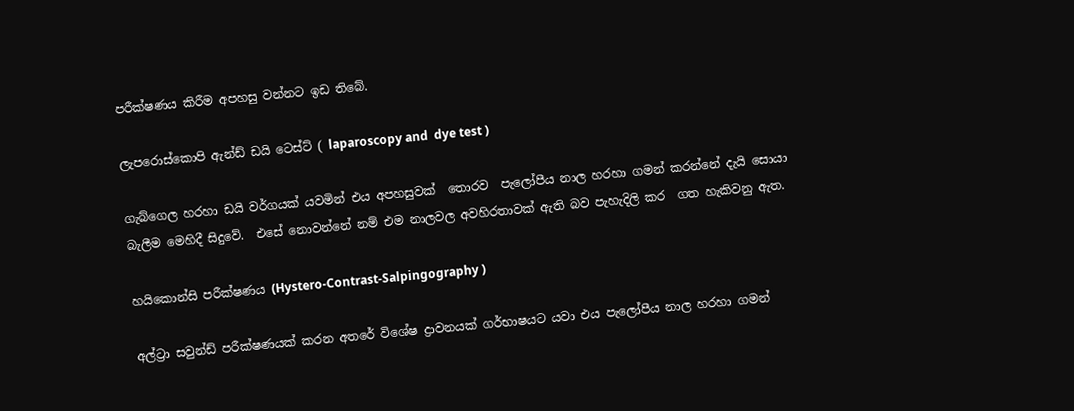පරීක්ෂණය කිරීම අපහසු වන්නට ඉඩ තිබේ.

ලැපරොස්කොපි ඇන්ඩ් ඩයි ටෙස්ට් ( laparoscopy and  dye test )

ගැබ්ගෙල හරහා ඩයි වර්ගයක් යවමින් එය අපහසුවක්  තොරව  පැලෝපීය නාල හරහා ගමන් කරන්නේ දැයි සොයා බැලීම මෙහිදී සිදුවේ.  එසේ නොවන්නේ නම් එම නාලවල අවහිරතාවක් ඇති බව පැහැදිලි කර  ගත හැකිවනු ඇත.

හයිකොන්සි පරීක්ෂණය (Hystero-Contrast-Salpingography )

අල්ට්‍රා සවුන්ඩ් පරීක්ෂණයක් කරන අතරේ විශේෂ ද්‍රාවනයක් ගර්භාෂයට යවා එය පැලෝපීය නාල හරහා ගමන්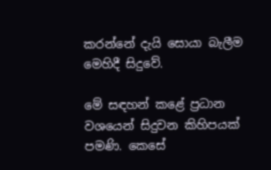කරන්නේ දැයි සොයා බැලීම මෙහිදී සිදුවේ.

මේ සඳහන් කළේ ප්‍රධාන වශයෙන් සිදුවන කිහිපයක් පමණි. කෙසේ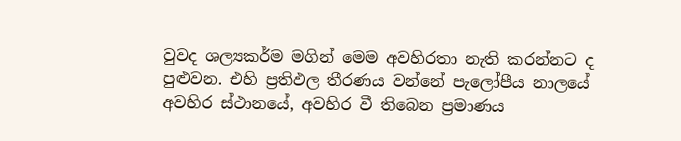වුවද ශල්‍යකර්ම මගින් මෙම අවහිරතා නැති කරන්නට ද පුළුවන. එහි ප්‍රතිඵල තීරණය වන්නේ පැලෝපීය නාලයේ  අවහිර ස්ථානයේ, අවහිර වී තිබෙන ප්‍රමාණය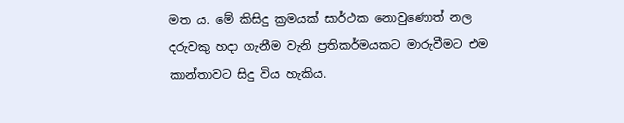මත ය. මේ කිසිදු ක්‍රමයක් සාර්ථක නොවුණොත් නල දරුවකු හදා ගැනීම වැනි ප්‍රතිකර්මයකට මාරුවීමට එම කාන්තාවට සිදු විය හැකිය.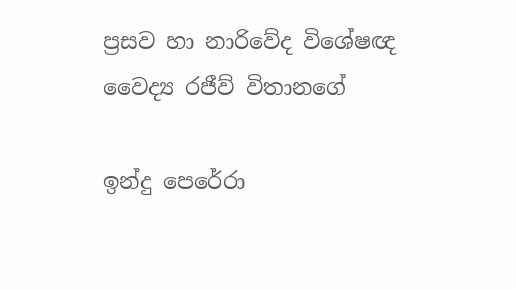ප්‍රසව හා නාරිවේද විශේෂඥ වෛද්‍ය රජීව් විතානගේ

ඉන්දු පෙරේරා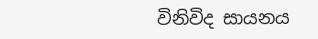විනිවිද සායනය